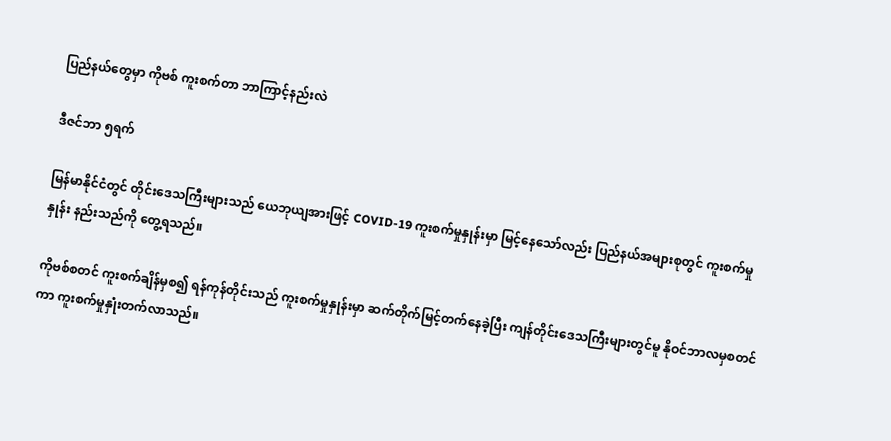ပြည်နယ်တွေမှာ ကိုဗစ် ကူးစက်တာ ဘာကြာင့်နည်းလဲ

ဒီဇင်ဘာ ၅ရက်

မြန်မာနိုင်ငံတွင် တိုင်းဒေသကြီးများသည် ယေဘုယျအားဖြင့် COVID-19 ကူးစက်မှုနှုန်းမှာ မြင့်နေသော်လည်း ပြည်နယ်အများစုတွင် ကူးစက်မှုနှုန်း နည်းသည်ကို တွေ့ရသည်။

ကိုဗစ်စတင် ကူးစက်ချိန်မှစ၍ ရန်ကုန်တိုင်းသည် ကူးစက်မှုနှုန်းမှာ ဆက်တိုက်မြင့်တက်နေခဲ့ပြီး ကျန်တိုင်းဒေသကြီးများတွင်မူ နိုဝင်ဘာလမှစတင်ကာ ကူးစက်မှုနှုံးတက်လာသည်။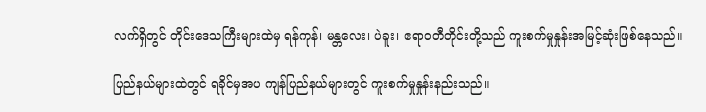လက်ရှိတွင် တိုင်းဒေသကြီးများထဲမှ ရန်ကုန်၊ မန္တလေး၊ ပဲခူး၊ ဧရာဝတီတိုင်းတို့သည် ကူးစက်မှုနှုန်းအမြင့်ဆုံးဖြစ်နေသည်။

ပြည်နယ်များထဲတွင် ရခိုင်မှအပ ကျန်ပြည်နယ်များတွင် ကူးစက်မှုနှုန်းနည်းသည်။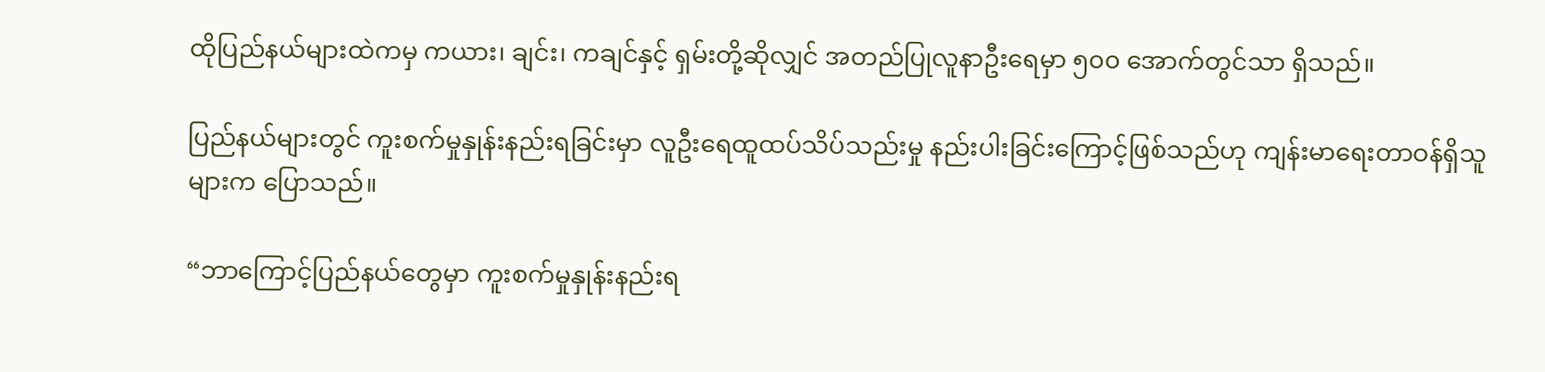ထိုပြည်နယ်များထဲကမှ ကယား၊ ချင်း၊ ကချင်နှင့် ရှမ်းတို့ဆိုလျှင် အတည်ပြုလူနာဦးရေမှာ ၅၀၀ အောက်တွင်သာ ရှိသည်။

ပြည်နယ်များတွင် ကူးစက်မှုနှုန်းနည်းရခြင်းမှာ လူဦးရေထူထပ်သိပ်သည်းမှု နည်းပါးခြင်းကြောင့်ဖြစ်သည်ဟု ကျန်းမာရေးတာဝန်ရှိသူများက ပြောသည်။

“ဘာကြောင့်ပြည်နယ်တွေမှာ ကူးစက်မှုနှုန်းနည်းရ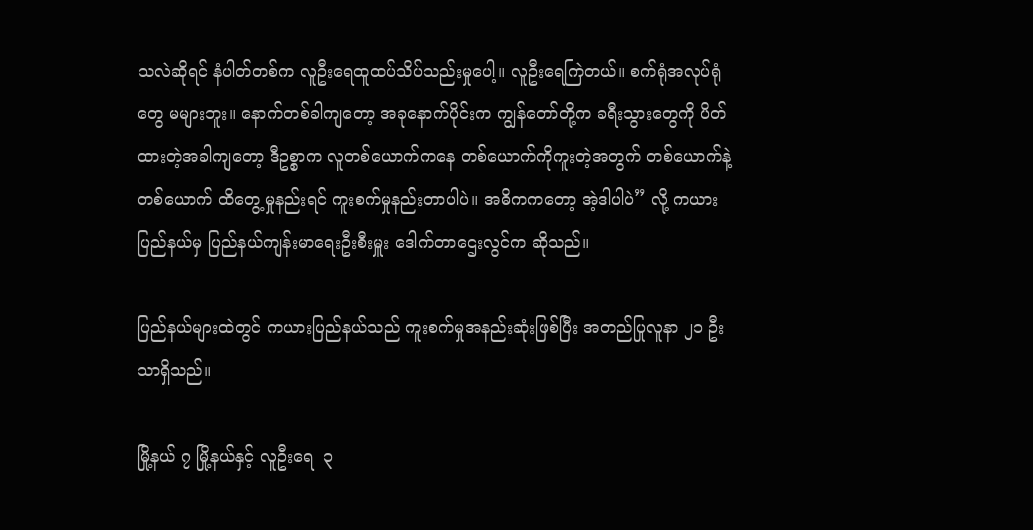သလဲဆိုရင် နံပါတ်တစ်က လူဦးရေထူထပ်သိပ်သည်းမှုပေါ့။ လူဦးရေကြဲတယ်။ စက်ရုံအလုပ်ရုံတွေ မများဘူး။ နောက်တစ်ခါကျတော့ အခုနောက်ပိုင်းက ကျွန်တော်တို့က ခရီးသွားတွေကို ပိတ်ထားတဲ့အခါကျတော့ ဒီဥစ္စာက လူတစ်ယောက်ကနေ တစ်ယောက်ကိုကူးတဲ့အတွက် တစ်ယောက်နဲ့တစ်ယောက် ထိတွေ့မှုနည်းရင် ကူးစက်မှုနည်းတာပါပဲ။ အဓိကကတော့ အဲ့ဒါပါပဲ” လို့ ကယားပြည်နယ်မှ ပြည်နယ်ကျန်းမာရေးဦးစီးမှူး ဒေါက်တာဌေးလွင်က ဆိုသည်။

ပြည်နယ်များထဲတွင် ကယားပြည်နယ်သည် ကူးစက်မှုအနည်းဆုံးဖြစ်ပြီး အတည်ပြုလူနာ ၂၁ ဦးသာရှိသည်။

မြို့နယ် ၇ မြို့နယ်နှင့် လူဦးရေ  ၃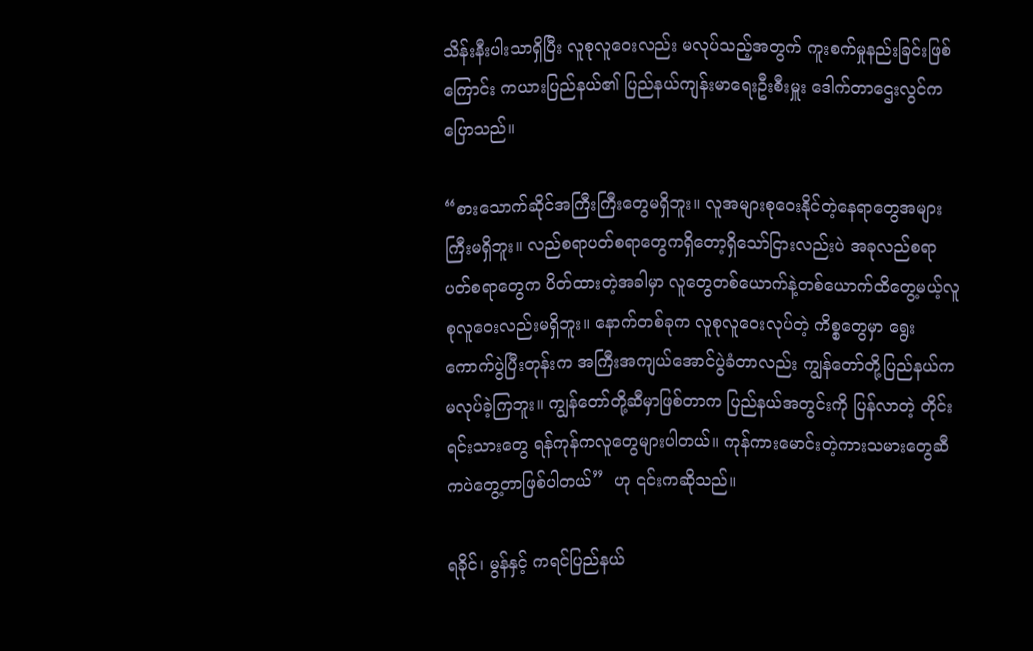သိန်းနီးပါးသာရှိပြီး လူစုလူဝေးလည်း မလုပ်သည့်အတွက် ကူးစက်မှုနည်းခြင်းဖြစ်ကြောင်း ကယားပြည်နယ်၏ ပြည်နယ်ကျန်းမာရေးဦးစီးမှူး ဒေါက်တာဌေးလွင်က ပြောသည်။

“စားသောက်ဆိုင်အကြီးကြီးတွေမရှိဘူး။ လူအများစုဝေးနိုင်တဲ့နေရာတွေအများကြီးမရှိဘူး။ လည်စရာပတ်စရာတွေကရှိတော့ရှိသော်ငြားလည်းပဲ အခုလည်စရာပတ်စရာတွေက ပိတ်ထားတဲ့အခါမှာ လူတွေတစ်ယောက်နဲ့တစ်ယောက်ထိတွေ့မယ့်လူစုလူဝေးလည်းမရှိဘူး။ နောက်တစ်ခုက လူစုလူဝေးလုပ်တဲ့ ကိစ္စတွေမှာ ရွေးကောက်ပွဲပြီးတုန်းက အကြီးအကျယ်အောင်ပွဲခံတာလည်း ကျွန်တော်တို့ပြည်နယ်က မလုပ်ခဲ့ကြဘူး။ ကျွန်တော်တို့ဆီမှာဖြစ်တာက ပြည်နယ်အတွင်းကို ပြန်လာတဲ့ တိုင်းရင်းသားတွေ ရန်ကုန်ကလူတွေများပါတယ်။ ကုန်ကားမောင်းတဲ့ကားသမားတွေဆီကပဲတွေ့တာဖြစ်ပါတယ်”  ဟု ၎င်းကဆိုသည်။

ရခိုင်၊ မွန်နှင့် ကရင်ပြည်နယ်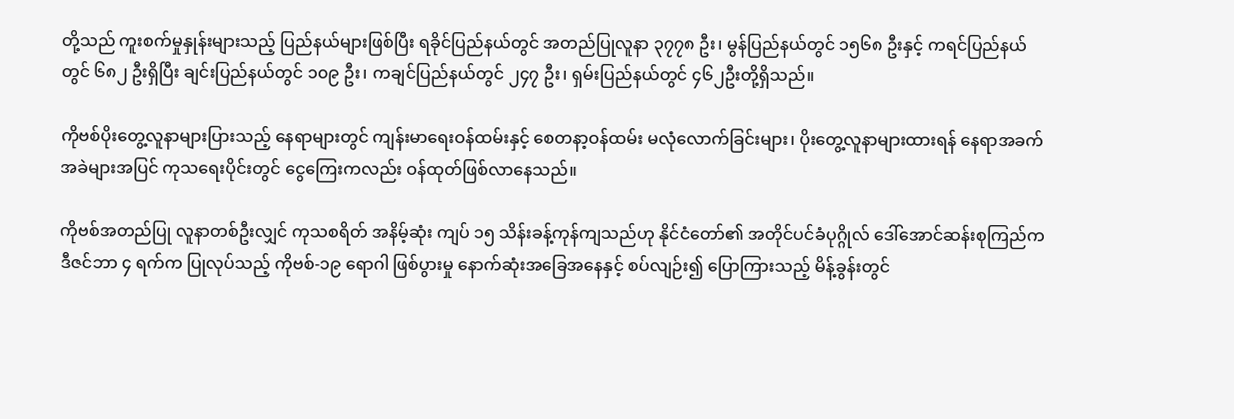တို့သည် ကူးစက်မှုနှုန်းများသည့် ပြည်နယ်များဖြစ်ပြီး ရခိုင်ပြည်နယ်တွင် အတည်ပြုလူနာ ၃၇၇၈ ဦး၊ မွန်ပြည်နယ်တွင် ၁၅၆၈ ဦးနှင့် ကရင်ပြည်နယ်တွင် ၆၈၂ ဦးရှိပြီး ချင်းပြည်နယ်တွင် ၁၀၉ ဦး၊ ကချင်ပြည်နယ်တွင် ၂၄၇ ဦး၊ ရှမ်းပြည်နယ်တွင် ၄၆၂ဦးတို့ရှိသည်။

ကိုဗစ်ပိုးတွေ့လူနာများပြားသည့် နေရာများတွင် ကျန်းမာရေးဝန်ထမ်းနှင့် စေတနာ့ဝန်ထမ်း မလုံလောက်ခြင်းများ၊ ပိုးတွေ့လူနာများထားရန် နေရာအခက်အခဲများအပြင် ကုသရေးပိုင်းတွင် ငွေကြေးကလည်း ဝန်ထုတ်ဖြစ်လာနေသည်။

ကိုဗစ်အတည်ပြု လူနာတစ်ဦးလျှင် ကုသစရိတ် အနိမ့်ဆုံး ကျပ် ၁၅ သိန်းခန့်ကုန်ကျသည်ဟု နိုင်ငံတော်၏ အတိုင်ပင်ခံပုဂ္ဂိုလ် ဒေါ်အောင်ဆန်းစုကြည်က ဒီဇင်ဘာ ၄ ရက်က ပြုလုပ်သည့် ကိုဗစ်-၁၉ ရောဂါ ဖြစ်ပွားမှု နောက်ဆုံးအခြေအနေနှင့် စပ်လျဉ်း၍ ပြောကြားသည့် မိန့်ခွန်းတွင်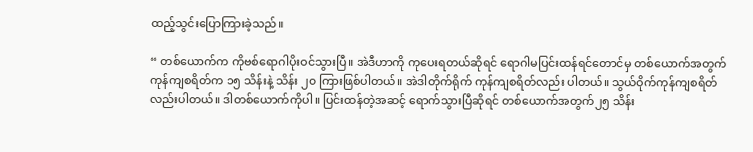ထည့်သွင်းပြောကြားခဲ့သည်။

“ တစ်ယောက်က ကိုဗစ်ရောဂါပိုးဝင်သွားပြီ။ အဲဒီဟာကို ကုပေးရတယ်ဆိုရင် ရောဂါမပြင်းထန်ရင်တောင်မှ တစ်ယောက်အတွက် ကုန်ကျစရိတ်က ၁၅ သိန်းနဲ့ သိန်း ၂၀ ကြားဖြစ်ပါတယ်။ အဲဒါတိုက်ရိုက် ကုန်ကျစရိတ်လည်း ပါတယ်။ သွယ်ဝိုက်ကုန်ကျစရိတ်လည်းပါတယ်။ ဒါတစ်ယောက်ကိုပါ။ ပြင်းထန်တဲ့အဆင့် ရောက်သွားပြီဆိုရင် တစ်ယောက်အတွက်၂၅ သိန်း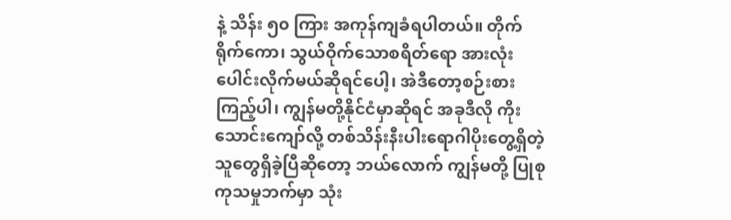နဲ့ သိန်း ၅၀ ကြား အကုန်ကျခံရပါတယ်။ တိုက်ရိုက်ကော၊ သွယ်ဝိုက်သောစရိတ်ရော အားလုံးပေါင်းလိုက်မယ်ဆိုရင်ပေါ့၊ အဲဒီတော့စဉ်းစားကြည့်ပါ၊ ကျွန်မတို့နိုင်ငံမှာဆိုရင် အခုဒီလို ကိုးသောင်းကျော်လို့ တစ်သိန်းနီးပါးရောဂါပိုးတွေ့ရှိတဲ့ သူတွေရှိခဲ့ပြီဆိုတော့ ဘယ်လောက် ကျွန်မတို့ ပြုစုကုသမှုဘက်မှာ သုံး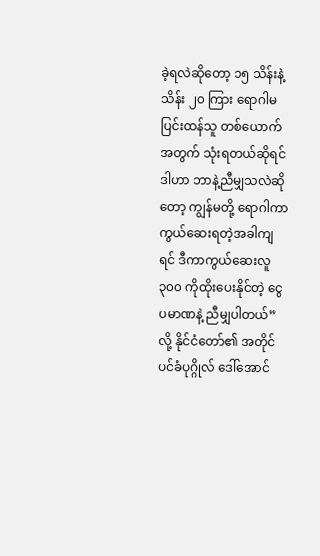ခဲ့ရလဲဆိုတော့ ၁၅ သိန်းနဲ့ သိန်း ၂၀ ကြား ရောဂါမပြင်းထန်သူ တစ်ယောက်အတွက် သုံးရတယ်ဆိုရင် ဒါဟာ ဘာနဲ့ညီမျှသလဲဆိုတော့ ကျွန်မတို့ ရောဂါကာကွယ်ဆေးရတဲ့အခါကျရင် ဒီကာကွယ်ဆေးလူ ၃၀၀ ကိုထိုးပေးနိုင်တဲ့ ငွေပမာဏနဲ့ ညီမျှပါတယ်” လို့ နိုင်ငံတော်၏ အတိုင်ပင်ခံပုဂ္ဂိုလ် ဒေါ်အောင်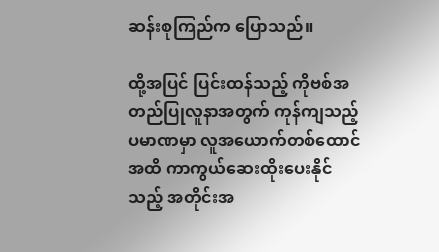ဆန်းစုကြည်က ပြောသည်။

ထို့အပြင် ပြင်းထန်သည့် ကိုဗစ်အတည်ပြုလူနာအတွက် ကုန်ကျသည့် ပမာဏမှာ လူအယောက်တစ်ထောင်အထိ ကာကွယ်ဆေးထိုးပေးနိုင်သည့် အတိုင်းအ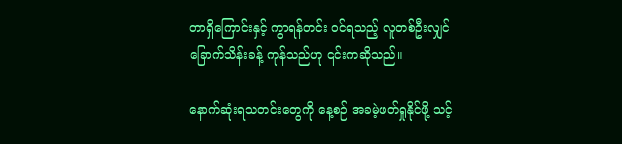တာရှိကြောင်းနှင့် ကွာရန်တင်း ဝင်ရသည့် လူတစ်ဦးလျှင် ခြောက်သိန်းခန့် ကုန်သည်ဟု ၎င်းကဆိုသည်။

နောက်ဆုံးရသတင်းတွေကို နေ့စဉ် အခမဲ့ဖတ်ရှုနိုင်ဖို့ သင့်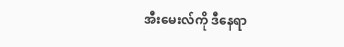အီးမေးလ်ကို ဒီနေရာ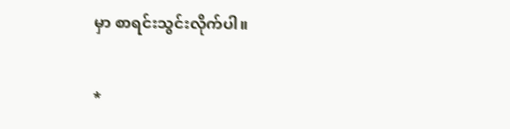မှာ စာရင်းသွင်းလိုက်ပါ။

*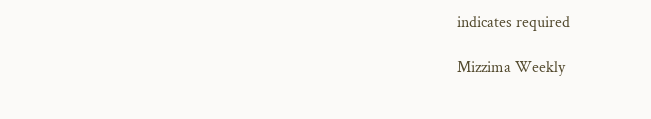indicates required

Mizzima Weekly